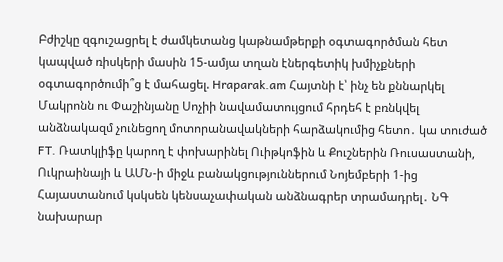Բժիշկը զգուշացրել է ժամկետանց կաթնամթերքի օգտագործման հետ կապված ռիսկերի մասին 15-ամյա տղան էներգետիկ խմիչքների օգտագործումի՞ց է մահացել. Hraparak.am Հայտնի է՝ ինչ են քննարկել Մակրոնն ու Փաշինյանը Սոչիի նավամատույցում հրդեհ է բռնկվել անձնակազմ չունեցող մոտորանավակների հարձակումից հետո․ կա տուժած FT. Ռատկլիֆը կարող է փոխարինել Ուիթկոֆին և Քուշներին Ռուսաստանի, Ուկրաինայի և ԱՄՆ-ի միջև բանակցություններում Նոյեմբերի 1-ից Հայաստանում կսկսեն կենսաչափական անձնագրեր տրամադրել․ ՆԳ նախարար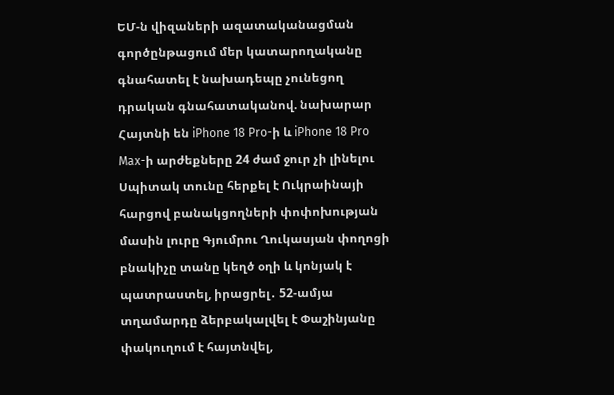ԵՄ-ն վիզաների ազատականացման գործընթացում մեր կատարողականը գնահատել է նախադեպը չունեցող դրական գնահատականով. նախարար Հայտնի են iPhone 18 Pro-ի և iPhone 18 Pro Max-ի արժեքները 24 ժամ ջուր չի լինելու Սպիտակ տունը հերքել է Ուկրաինայի հարցով բանակցողների փոփոխության մասին լուրը Գյումրու Ղուկասյան փողոցի բնակիչը տանը կեղծ օղի և կոնյակ է պատրաստել, իրացրել․ 52-ամյա տղամարդը ձերբակալվել է Փաշինյանը փակուղում է հայտնվել,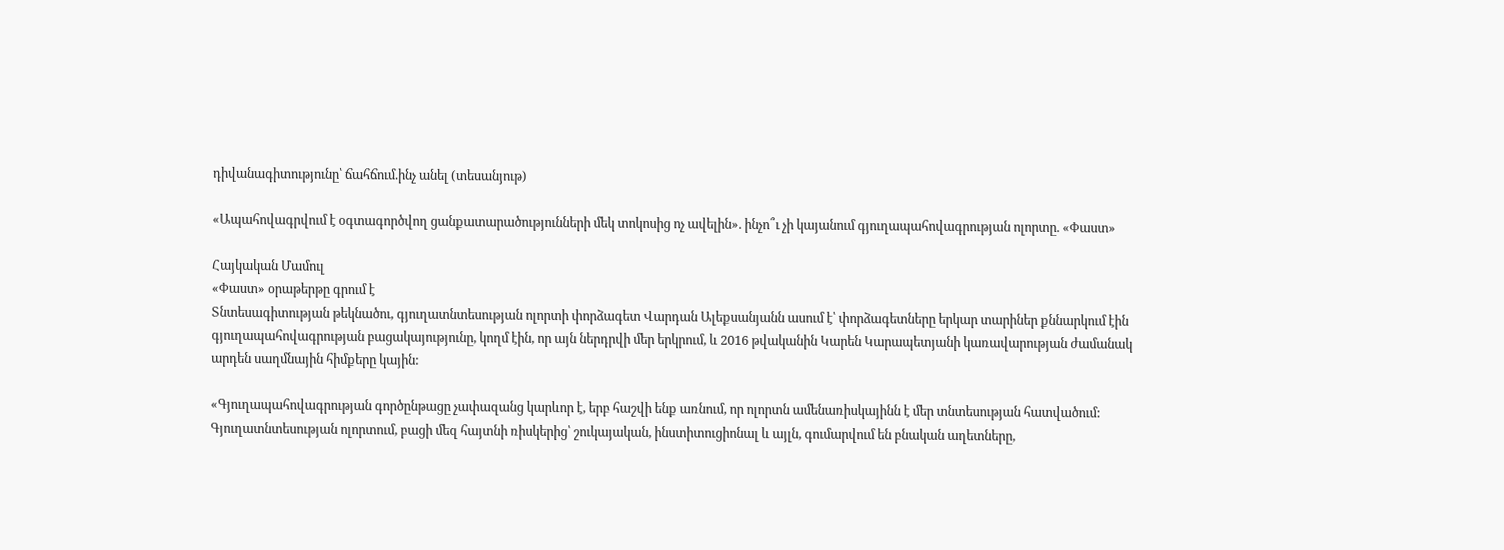դիվանագիտությունը՝ ճահճում.ինչ անել (տեսանյութ)

«Ապահովագրվում է օգտագործվող ցանքատարածությունների մեկ տոկոսից ոչ ավելին». ինչո՞ւ չի կայանում գյուղապահովագրության ոլորտը. «Փաստ»

Հայկական Մամուլ
«Փաստ» օրաթերթը գրում է
Տնտեսագիտության թեկնածու, գյուղատնտեսության ոլորտի փորձագետ Վարդան Ալեքսանյանն ասում է՝ փորձագետները երկար տարիներ քննարկում էին գյուղապահովագրության բացակայությունը, կողմ էին, որ այն ներդրվի մեր երկրում, և 2016 թվականին Կարեն Կարապետյանի կառավարության ժամանակ արդեն սաղմնային հիմքերը կային:

«Գյուղապահովագրության գործընթացը չափազանց կարևոր է, երբ հաշվի ենք առնում, որ ոլորտն ամենառիսկայինն է մեր տնտեսության հատվածում: Գյուղատնտեսության ոլորտում, բացի մեզ հայտնի ռիսկերից՝ շուկայական, ինստիտուցիոնալ և այլն, գումարվում են բնական աղետները,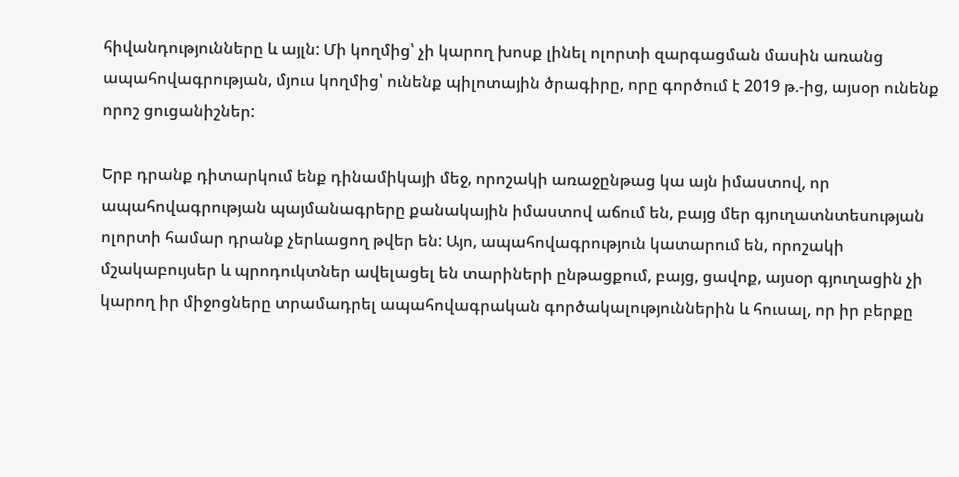հիվանդությունները և այլն: Մի կողմից՝ չի կարող խոսք լինել ոլորտի զարգացման մասին առանց ապահովագրության, մյուս կողմից՝ ունենք պիլոտային ծրագիրը, որը գործում է 2019 թ.-ից, այսօր ունենք որոշ ցուցանիշներ:

Երբ դրանք դիտարկում ենք դինամիկայի մեջ, որոշակի առաջընթաց կա այն իմաստով, որ ապահովագրության պայմանագրերը քանակային իմաստով աճում են, բայց մեր գյուղատնտեսության ոլորտի համար դրանք չերևացող թվեր են: Այո, ապահովագրություն կատարում են, որոշակի մշակաբույսեր և պրոդուկտներ ավելացել են տարիների ընթացքում, բայց, ցավոք, այսօր գյուղացին չի կարող իր միջոցները տրամադրել ապահովագրական գործակալություններին և հուսալ, որ իր բերքը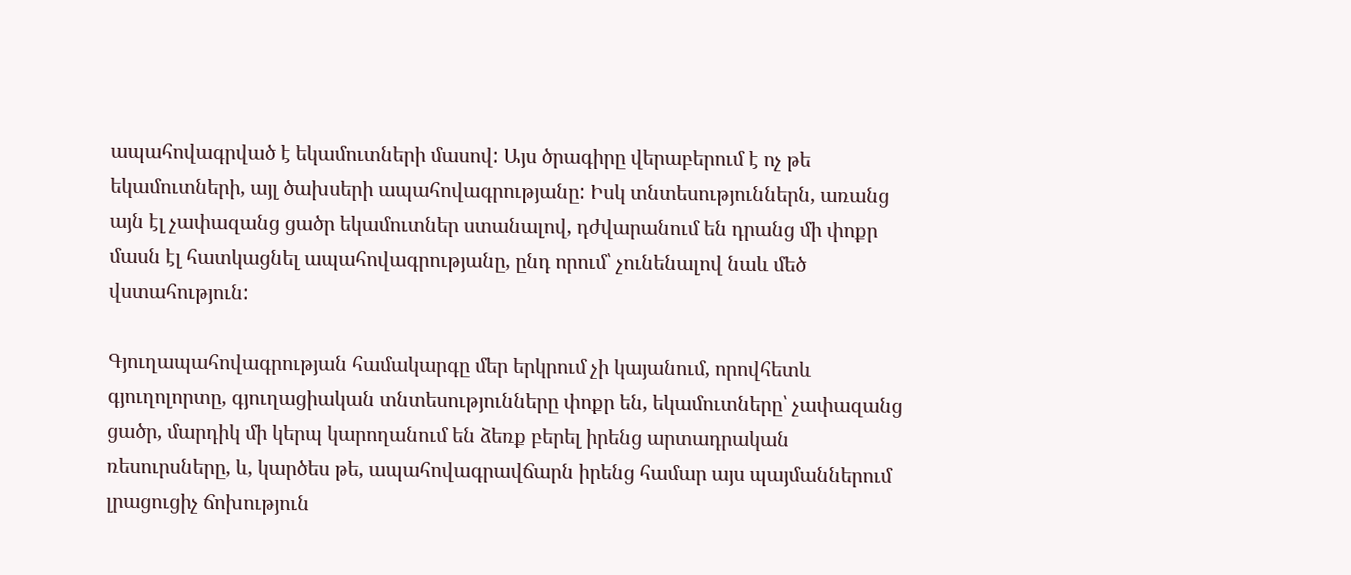ապահովագրված է եկամուտների մասով: Այս ծրագիրը վերաբերում է ոչ թե եկամուտների, այլ ծախսերի ապահովագրությանը: Իսկ տնտեսություններն, առանց այն էլ չափազանց ցածր եկամուտներ ստանալով, դժվարանում են դրանց մի փոքր մասն էլ հատկացնել ապահովագրությանը, ընդ որում՝ չունենալով նաև մեծ վստահություն:

Գյուղապահովագրության համակարգը մեր երկրում չի կայանում, որովհետև գյուղոլորտը, գյուղացիական տնտեսությունները փոքր են, եկամուտները՝ չափազանց ցածր, մարդիկ մի կերպ կարողանում են ձեռք բերել իրենց արտադրական ռեսուրսները, և, կարծես թե, ապահովագրավճարն իրենց համար այս պայմաններում լրացուցիչ ճոխություն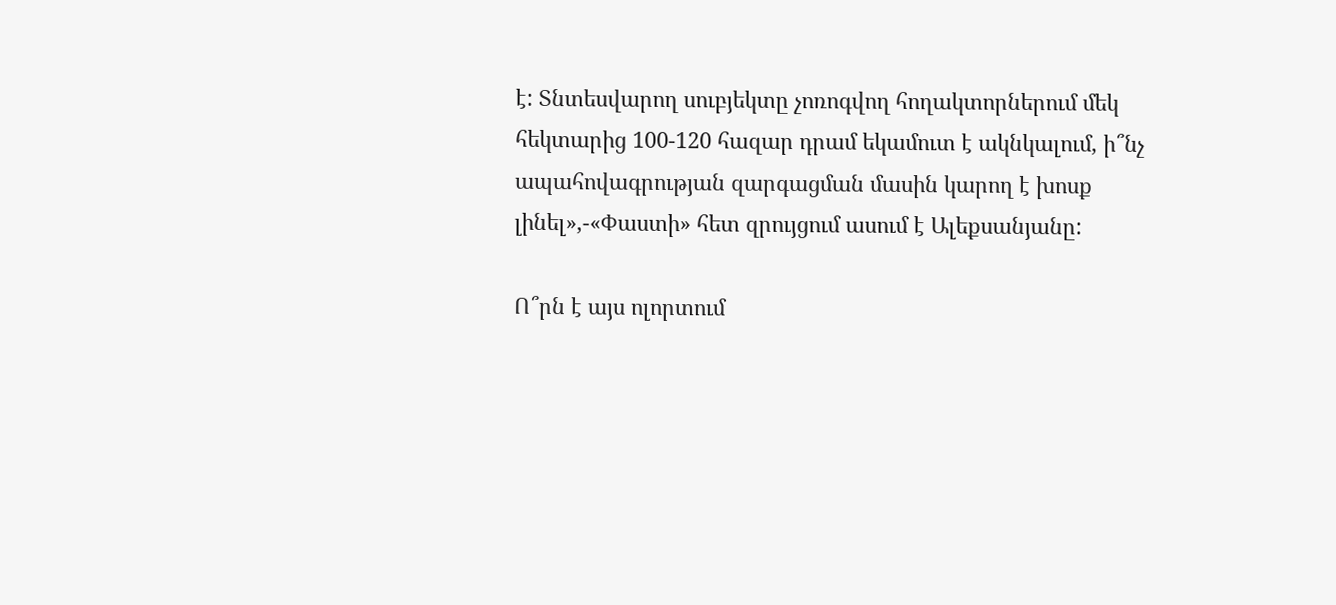է: Տնտեսվարող սուբյեկտը չոռոգվող հողակտորներում մեկ հեկտարից 100-120 հազար դրամ եկամուտ է ակնկալում, ի՞նչ ապահովագրության զարգացման մասին կարող է խոսք լինել»,-«Փաստի» հետ զրույցում ասում է Ալեքսանյանը:

Ո՞րն է այս ոլորտում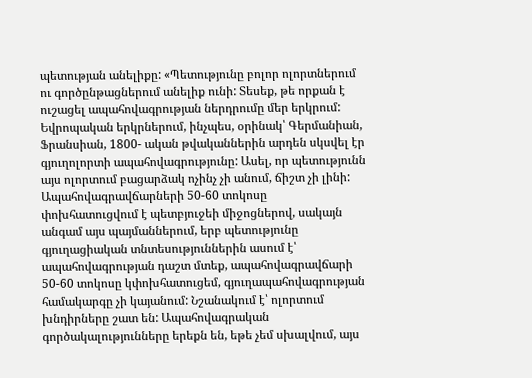պետության անելիքը: «Պետությունը բոլոր ոլորտներում ու գործընթացներում անելիք ունի: Տեսեք, թե որքան է ուշացել ապահովագրության ներդրումը մեր երկրում: Եվրոպական երկրներում, ինչպես, օրինակ՝ Գերմանիան, Ֆրանսիան, 1800- ական թվականներին արդեն սկսվել էր գյուղոլորտի ապահովագրությունը: Ասել, որ պետությունն այս ոլորտում բացարձակ ոչինչ չի անում, ճիշտ չի լինի: Ապահովագրավճարների 50-60 տոկոսը փոխհատուցվում է պետբյուջեի միջոցներով, սակայն անգամ այս պայմաններում, երբ պետությունը գյուղացիական տնտեսություններին ասում է՝ ապահովագրության դաշտ մտեք, ապահովագրավճարի 50-60 տոկոսը կփոխհատուցեմ, գյուղապահովագրության համակարգը չի կայանում: Նշանակում է՝ ոլորտում խնդիրները շատ են: Ապահովագրական գործակալությունները երեքն են, եթե չեմ սխալվում, այս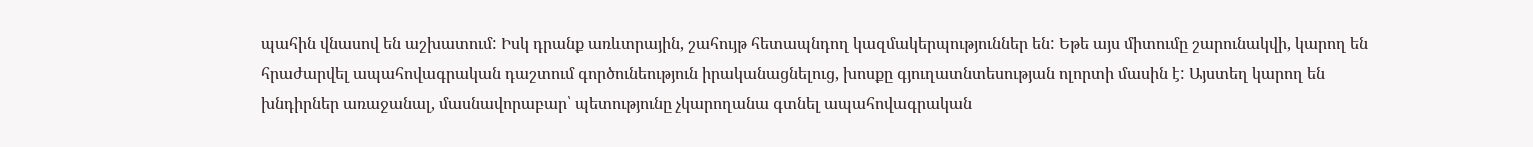պահին վնասով են աշխատում: Իսկ դրանք առևտրային, շահույթ հետապնդող կազմակերպություններ են: Եթե այս միտումը շարունակվի, կարող են հրաժարվել ապահովագրական դաշտում գործունեություն իրականացնելուց, խոսքը գյուղատնտեսության ոլորտի մասին է: Այստեղ կարող են խնդիրներ առաջանալ, մասնավորաբար՝ պետությունը չկարողանա գտնել ապահովագրական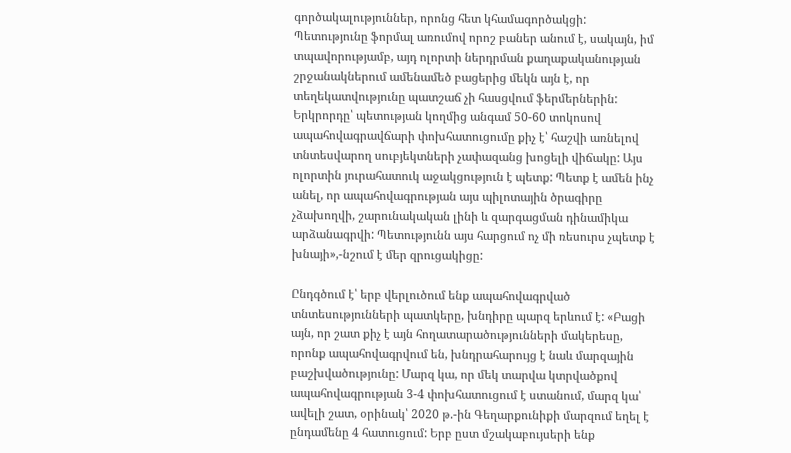գործակալություններ, որոնց հետ կհամագործակցի: Պետությունը ֆորմալ առումով որոշ բաներ անում է, սակայն, իմ տպավորությամբ, այդ ոլորտի ներդրման քաղաքականության շրջանակներում ամենամեծ բացերից մեկն այն է, որ տեղեկատվությունը պատշաճ չի հասցվում ֆերմերներին: Երկրորդը՝ պետության կողմից անգամ 50-60 տոկոսով ապահովագրավճարի փոխհատուցումը քիչ է՝ հաշվի առնելով տնտեսվարող սուբյեկտների չափազանց խոցելի վիճակը: Այս ոլորտին յուրահատուկ աջակցություն է պետք: Պետք է ամեն ինչ անել, որ ապահովագրության այս պիլոտային ծրագիրը չձախողվի, շարունակական լինի և զարգացման դինամիկա արձանագրվի: Պետությունն այս հարցում ոչ մի ռեսուրս չպետք է խնայի»,-նշում է մեր զրուցակիցը:

Ընդգծում է՝ երբ վերլուծում ենք ապահովագրված տնտեսությունների պատկերը, խնդիրը պարզ երևում է: «Բացի այն, որ շատ քիչ է այն հողատարածությունների մակերեսը, որոնք ապահովագրվում են, խնդրահարույց է նաև մարզային բաշխվածությունը: Մարզ կա, որ մեկ տարվա կտրվածքով ապահովագրության 3-4 փոխհատուցում է ստանում, մարզ կա՝ ավելի շատ, օրինակ՝ 2020 թ.-ին Գեղարքունիքի մարզում եղել է ընդամենը 4 հատուցում: Երբ ըստ մշակաբույսերի ենք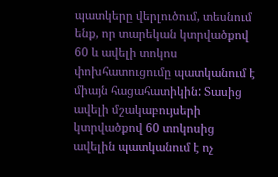պատկերը վերլուծում, տեսնում ենք, որ տարեկան կտրվածքով 60 և ավելի տոկոս փոխհատուցումը պատկանում է միայն հացահատիկին: Տասից ավելի մշակաբույսերի կտրվածքով 60 տոկոսից ավելին պատկանում է ոչ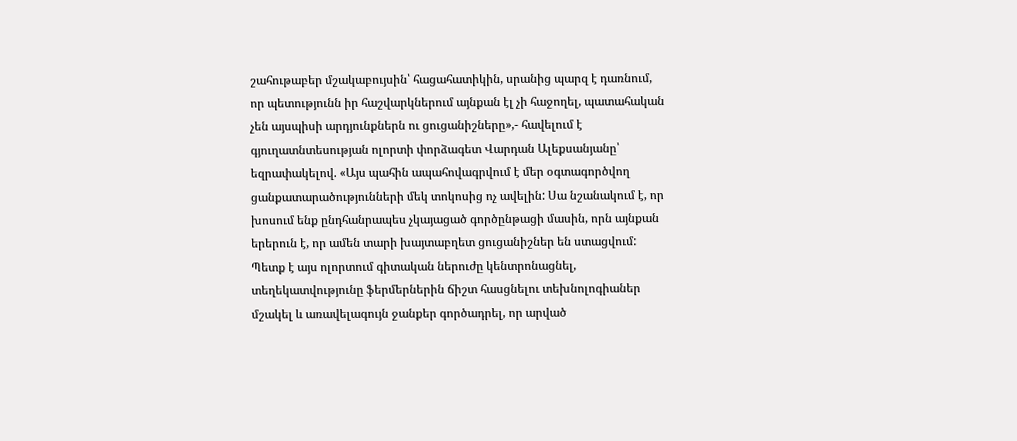շահութաբեր մշակաբույսին՝ հացահատիկին, սրանից պարզ է դառնում, որ պետությունն իր հաշվարկներում այնքան էլ չի հաջողել, պատահական չեն այսպիսի արդյունքներն ու ցուցանիշները»,- հավելում է գյուղատնտեսության ոլորտի փորձագետ Վարդան Ալեքսանյանը՝ եզրափակելով. «Այս պահին ապահովագրվում է մեր օգտագործվող ցանքատարածությունների մեկ տոկոսից ոչ ավելին: Սա նշանակում է, որ խոսում ենք ընդհանրապես չկայացած գործընթացի մասին, որն այնքան երերուն է, որ ամեն տարի խայտաբղետ ցուցանիշներ են ստացվում: Պետք է այս ոլորտում գիտական ներուժը կենտրոնացնել, տեղեկատվությունը ֆերմերներին ճիշտ հասցնելու տեխնոլոգիաներ մշակել և առավելագույն ջանքեր գործադրել, որ արված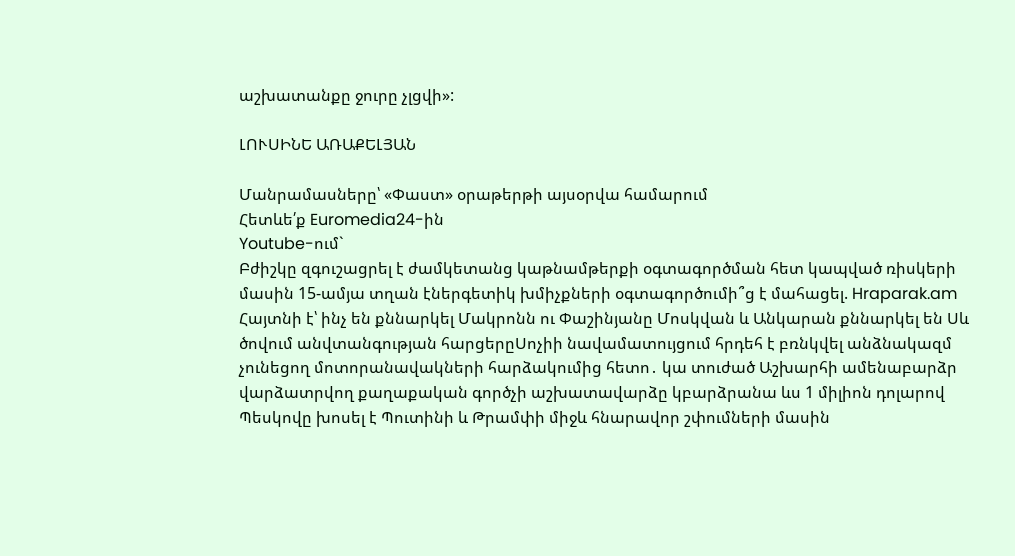աշխատանքը ջուրը չլցվի»:

ԼՈՒՍԻՆԵ ԱՌԱՔԵԼՅԱՆ

Մանրամասները՝ «Փաստ» օրաթերթի այսօրվա համարում
Հետևե՛ք Euromedia24-ին
Youtube-ում`
Բժիշկը զգուշացրել է ժամկետանց կաթնամթերքի օգտագործման հետ կապված ռիսկերի մասին 15-ամյա տղան էներգետիկ խմիչքների օգտագործումի՞ց է մահացել. Hraparak.am Հայտնի է՝ ինչ են քննարկել Մակրոնն ու Փաշինյանը Մոսկվան և Անկարան քննարկել են Սև ծովում անվտանգության հարցերըՍոչիի նավամատույցում հրդեհ է բռնկվել անձնակազմ չունեցող մոտորանավակների հարձակումից հետո․ կա տուժած Աշխարհի ամենաբարձր վարձատրվող քաղաքական գործչի աշխատավարձը կբարձրանա ևս 1 միլիոն դոլարով Պեսկովը խոսել է Պուտինի և Թրամփի միջև հնարավոր շփումների մասին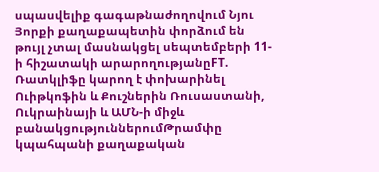սպասվելիք գագաթնաժողովում Նյու Յորքի քաղաքապետին փորձում են թույլ չտալ մասնակցել սեպտեմբերի 11-ի հիշատակի արարողությանըFT. Ռատկլիֆը կարող է փոխարինել Ուիթկոֆին և Քուշներին Ռուսաստանի, Ուկրաինայի և ԱՄՆ-ի միջև բանակցություններումԹրամփը կպահպանի քաղաքական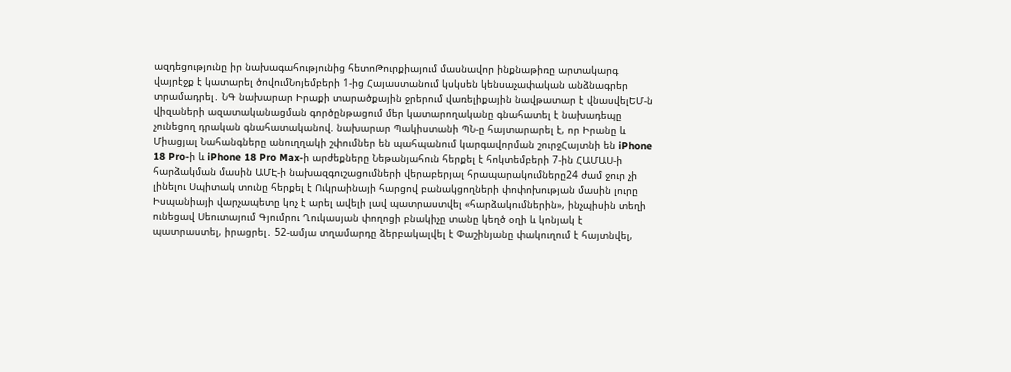ազդեցությունը իր նախագահությունից հետոԹուրքիայում մասնավոր ինքնաթիռը արտակարգ վայրէջք է կատարել ծովումՆոյեմբերի 1-ից Հայաստանում կսկսեն կենսաչափական անձնագրեր տրամադրել․ ՆԳ նախարար Իրաքի տարածքային ջրերում վառելիքային նավթատար է վնասվելԵՄ-ն վիզաների ազատականացման գործընթացում մեր կատարողականը գնահատել է նախադեպը չունեցող դրական գնահատականով. նախարար Պակիստանի ՊՆ-ը հայտարարել է, որ Իրանը և Միացյալ Նահանգները անուղղակի շփումներ են պահպանում կարգավորման շուրջՀայտնի են iPhone 18 Pro-ի և iPhone 18 Pro Max-ի արժեքները Նեթանյահուն հերքել է հոկտեմբերի 7-ին ՀԱՄԱՍ-ի հարձակման մասին ԱՄԷ-ի նախազգուշացումների վերաբերյալ հրապարակումները24 ժամ ջուր չի լինելու Սպիտակ տունը հերքել է Ուկրաինայի հարցով բանակցողների փոփոխության մասին լուրը Իսպանիայի վարչապետը կոչ է արել ավելի լավ պատրաստվել «հարձակումներին», ինչպիսին տեղի ունեցավ Սեուտայում Գյումրու Ղուկասյան փողոցի բնակիչը տանը կեղծ օղի և կոնյակ է պատրաստել, իրացրել․ 52-ամյա տղամարդը ձերբակալվել է Փաշինյանը փակուղում է հայտնվել,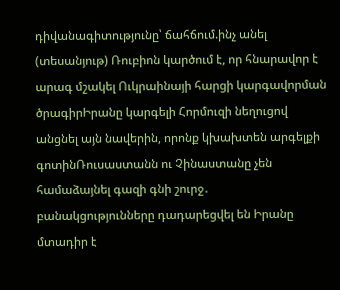դիվանագիտությունը՝ ճահճում.ինչ անել (տեսանյութ) Ռուբիոն կարծում է, որ հնարավոր է արագ մշակել Ուկրաինայի հարցի կարգավորման ծրագիրԻրանը կարգելի Հորմուզի նեղուցով անցնել այն նավերին, որոնք կխախտեն արգելքի գոտինՌուսաստանն ու Չինաստանը չեն համաձայնել գազի գնի շուրջ․ բանակցությունները դադարեցվել են Իրանը մտադիր է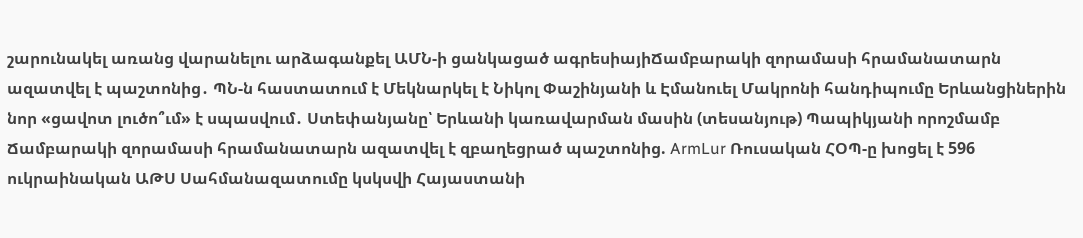շարունակել առանց վարանելու արձագանքել ԱՄՆ-ի ցանկացած ագրեսիայիՃամբարակի զորամասի հրամանատարն ազատվել է պաշտոնից․ ՊՆ-ն հաստատում է Մեկնարկել է Նիկոլ Փաշինյանի և Էմանուել Մակրոնի հանդիպումը Երևանցիներին նոր «ցավոտ լուծո՞ւմ» է սպասվում․ Ստեփանյանը՝ Երևանի կառավարման մասին (տեսանյութ) Պապիկյանի որոշմամբ Ճամբարակի զորամասի հրամանատարն ազատվել է զբաղեցրած պաշտոնից. ArmLur Ռուսական ՀՕՊ-ը խոցել է 596 ուկրաինական ԱԹՍ Սահմանազատումը կսկսվի Հայաստանի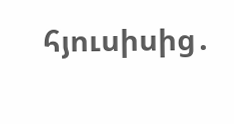հյուսիսից․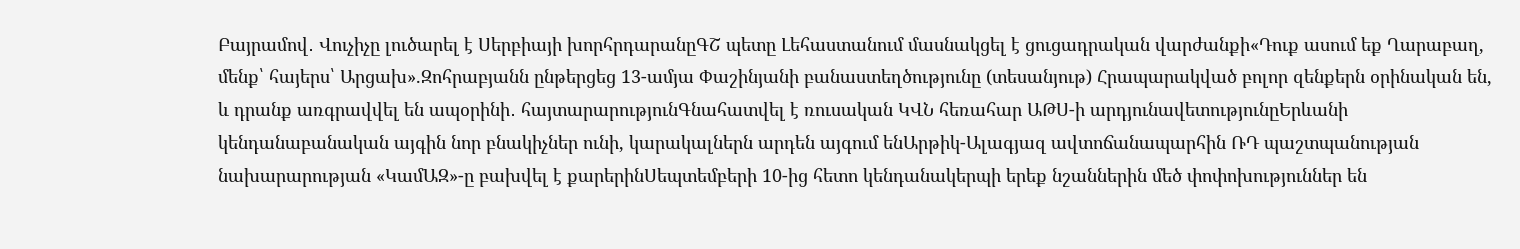Բայրամով․ Վուչիչը լուծարել է Սերբիայի խորհրդարանըԳՇ պետը Լեհաստանում մասնակցել է ցուցադրական վարժանքի«Դուք ասում եք Ղարաբաղ, մենք՝ հայերս՝ Արցախ».Զոհրաբյանն ընթերցեց 13-ամյա Փաշինյանի բանաստեղծությունը (տեսանյութ) Հրապարակված բոլոր զենքերն օրինական են, և դրանք առգրավվել են ապօրինի․ հայտարարությունԳնահատվել է ռուսական ԿՎՆ հեռահար ԱԹՍ-ի արդյունավետությունըԵրևանի կենդանաբանական այգին նոր բնակիչներ ունի, կարակալներն արդեն այգում ենԱրթիկ-Ալագյազ ավտոճանապարհին ՌԴ պաշտպանության նախարարության «ԿամԱԶ»-ը բախվել է քարերինՍեպտեմբերի 10-ից հետո կենդանակերպի երեք նշաններին մեծ փոփոխություններ են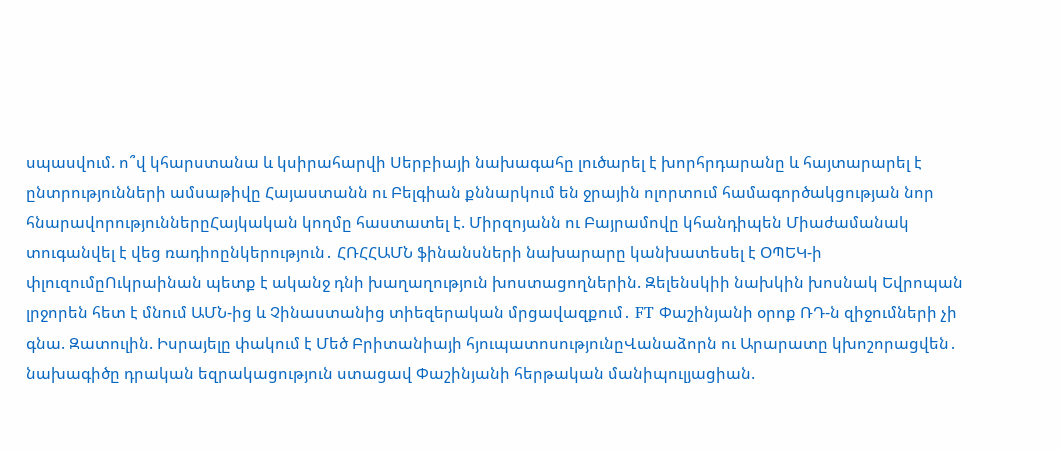սպասվում. ո՞վ կհարստանա և կսիրահարվի Սերբիայի նախագահը լուծարել է խորհրդարանը և հայտարարել է ընտրությունների ամսաթիվը Հայաստանն ու Բելգիան քննարկում են ջրային ոլորտում համագործակցության նոր հնարավորություններըՀայկական կողմը հաստատել է. Միրզոյանն ու Բայրամովը կհանդիպեն Միաժամանակ տուգանվել է վեց ռադիոընկերություն․ ՀՌՀՀԱՄՆ ֆինանսների նախարարը կանխատեսել է ՕՊԵԿ-ի փլուզումըՈւկրաինան պետք է ականջ դնի խաղաղություն խոստացողներին. Զելենսկիի նախկին խոսնակ Եվրոպան լրջորեն հետ է մնում ԱՄՆ-ից և Չինաստանից տիեզերական մրցավազքում․ FT Փաշինյանի օրոք ՌԴ-ն զիջումների չի գնա. Զատուլին. Իսրայելը փակում է Մեծ Բրիտանիայի հյուպատոսությունըՎանաձորն ու Արարատը կխոշորացվեն․ նախագիծը դրական եզրակացություն ստացավ Փաշինյանի հերթական մանիպուլյացիան.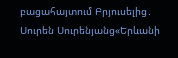բացահայտում Բրյուսելից․ Սուրեն Սուրենյանց«Երևանի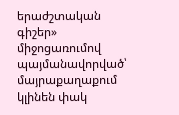երաժշտական գիշեր» միջոցառումով պայմանավորված՝ մայրաքաղաքում կլինեն փակ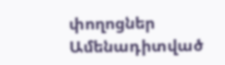փողոցներ
Ամենադիտված